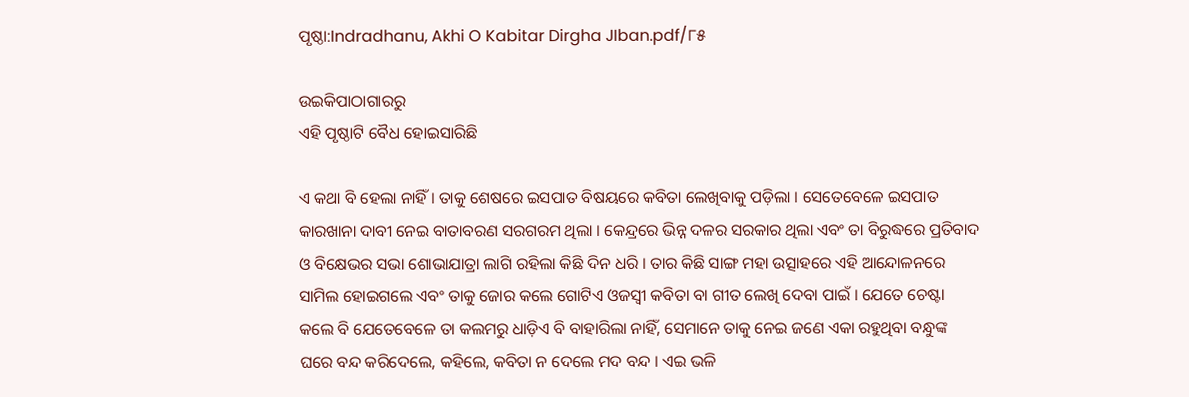ପୃଷ୍ଠା:Indradhanu, Akhi O Kabitar Dirgha JIban.pdf/୮୫

ଉଇକିପାଠାଗାର‌ରୁ
ଏହି ପୃଷ୍ଠାଟି ବୈଧ ହୋଇସାରିଛି

ଏ କଥା ବି ହେଲା ନାହିଁ । ତାକୁ ଶେଷରେ ଇସପାତ ବିଷୟରେ କବିତା ଲେଖିବାକୁ ପଡ଼ିଲା । ସେତେବେଳେ ଇସପାତ କାରଖାନା ଦାବୀ ନେଇ ବାତାବରଣ ସରଗରମ ଥିଲା । କେନ୍ଦ୍ରରେ ଭିନ୍ନ ଦଳର ସରକାର ଥିଲା ଏବଂ ତା ବିରୁଦ୍ଧରେ ପ୍ରତିବାଦ ଓ ବିକ୍ଷେଭର ସଭା ଶୋଭାଯାତ୍ରା ଲାଗି ରହିଲା କିଛି ଦିନ ଧରି । ତାର କିଛି ସାଙ୍ଗ ମହା ଉତ୍ସାହରେ ଏହି ଆନ୍ଦୋଳନରେ ସାମିଲ ହୋଇଗଲେ ଏବଂ ତାକୁ ଜୋର କଲେ ଗୋଟିଏ ଓଜସ୍ୱୀ କବିତା ବା ଗୀତ ଲେଖି ଦେବା ପାଇଁ । ଯେତେ ଚେଷ୍ଟା କଲେ ବି ଯେତେବେଳେ ତା କଲମରୁ ଧାଡ଼ିଏ ବି ବାହାରିଲା ନାହିଁ, ସେମାନେ ତାକୁ ନେଇ ଜଣେ ଏକା ରହୁଥିବା ବନ୍ଧୁଙ୍କ ଘରେ ବନ୍ଦ କରିଦେଲେ, କହିଲେ, କବିତା ନ ଦେଲେ ମଦ ବନ୍ଦ । ଏଇ ଭଳି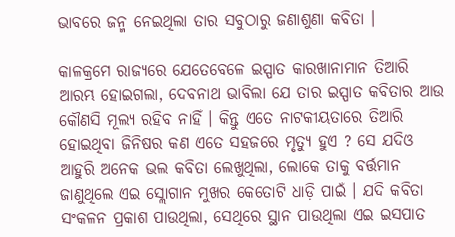ଭାବରେ ଜନ୍ମ ନେଇଥିଲା ତାର ସବୁଠାରୁ ଜଣାଶୁଣା କବିତା ।

କାଳକ୍ରମେ ରାଜ୍ୟରେ ଯେତେବେଳେ ଇସ୍ପାତ କାରଖାନାମାନ ତିଆରି ଆରମ୍ଭ ହୋଇଗଲା, ଦେବନାଥ ଭାବିଲା ଯେ ତାର ଇସ୍ପାତ କବିତାର ଆଉ କୌଣସି ମୂଲ୍ୟ ରହିବ ନାହିଁ । କିନ୍ତୁ ଏତେ ନାଟକୀୟତାରେ ତିଆରି ହୋଇଥିବା ଜିନିଷର କଣ ଏତେ ସହଜରେ ମୃତ୍ୟୁ ହୁଏ ? ସେ ଯଦିଓ ଆହୁରି ଅନେକ ଭଲ କବିତା ଲେଖୁଥିଲା, ଲୋକେ ତାକୁ ବର୍ତ୍ତମାନ ଜାଣୁଥିଲେ ଏଇ ସ୍ଲୋଗାନ ମୁଖର କେତୋଟି ଧାଡ଼ି ପାଇଁ । ଯଦି କବିତା ସଂକଳନ ପ୍ରକାଶ ପାଉଥିଲା, ସେଥିରେ ସ୍ଥାନ ପାଉଥିଲା ଏଇ ଇସପାତ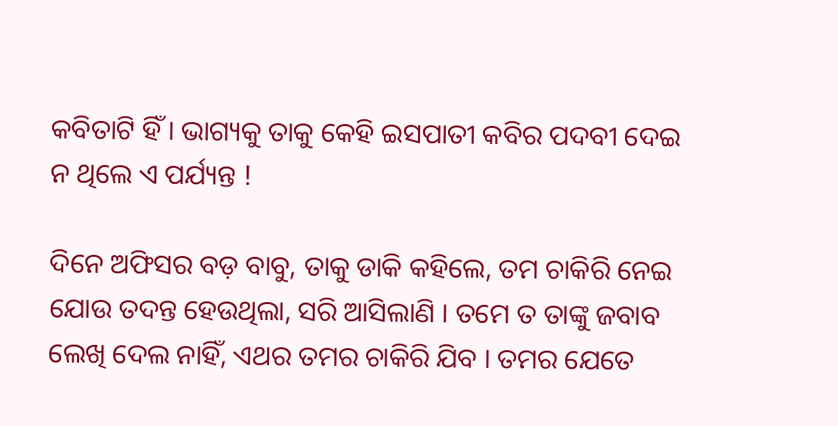କବିତାଟି ହିଁ । ଭାଗ୍ୟକୁ ତାକୁ କେହି ଇସପାତୀ କବିର ପଦବୀ ଦେଇ ନ ଥିଲେ ଏ ପର୍ଯ୍ୟନ୍ତ !

ଦିନେ ଅଫିସର ବଡ଼ ବାବୁ, ତାକୁ ଡାକି କହିଲେ, ତମ ଚାକିରି ନେଇ ଯୋଉ ତଦନ୍ତ ହେଉଥିଲା, ସରି ଆସିଲାଣି । ତମେ ତ ତାଙ୍କୁ ଜବାବ ଲେଖି ଦେଲ ନାହିଁ, ଏଥର ତମର ଚାକିରି ଯିବ । ତମର ଯେତେ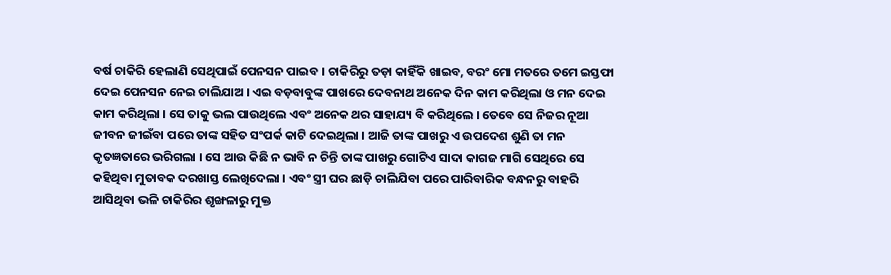ବର୍ଷ ଚାକିରି ହେଲାଣି ସେଥିପାଇଁ ପେନସନ ପାଇବ । ଚାକିରିରୁ ତଡ଼ା କାହିଁକି ଖାଇବ, ବରଂ ମୋ ମତରେ ତମେ ଇସ୍ତଫା ଦେଇ ପେନସନ ନେଇ ଚାଲିଯାଅ । ଏଇ ବଡ଼ବାବୁଙ୍କ ପାଖରେ ଦେବନାଥ ଅନେକ ଦିନ କାମ କରିଥିଲା ଓ ମନ ଦେଇ କାମ କରିଥିଲା । ସେ ତାକୁ ଭଲ ପାଉଥିଲେ ଏବଂ ଅନେକ ଥର ସାହାଯ୍ୟ ବି କରିଥିଲେ । ତେବେ ସେ ନିଜର ନୂଆ ଜୀବନ ଜୀଇଁବା ପରେ ତାଙ୍କ ସହିତ ସଂପର୍କ କାଟି ଦେଇଥିଲା । ଆଜି ତାଙ୍କ ପାଖରୁ ଏ ଉପଦେଶ ଶୁଣି ତା ମନ କୃତଜ୍ଞତାରେ ଭରିଗଲା । ସେ ଆଉ କିଛି ନ ଭାବି ନ ଚିନ୍ତି ତାଙ୍କ ପାଖରୁ ଗୋଟିଏ ସାଦା କାଗଜ ମାଗି ସେଥିରେ ସେ କହିଥିବା ମୁତାବକ ଦରଖାସ୍ତ ଲେଖିଦେଲା । ଏବଂ ସ୍ତ୍ରୀ ଘର ଛାଡ଼ି ଚାଲିଯିବା ପରେ ପାରିବାରିକ ବନ୍ଧନରୁ ବାହରି ଆସିଥିବା ଭଳି ଚାକିରିର ଶୃଙ୍ଖଳାରୁ ମୁକ୍ତ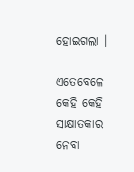ହୋଇଗଲା ।

ଏତେବେଳେ କେହି କେହି ସାକ୍ଷାତକାର ନେବା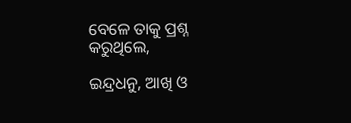ବେଳେ ତାକୁ ପ୍ରଶ୍ନ କରୁଥିଲେ,

ଇନ୍ଦ୍ରଧନୁ, ଆଖି ଓ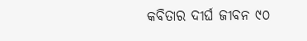କବିତାର ଦୀର୍ଘ ଜୀବନ ୯୦